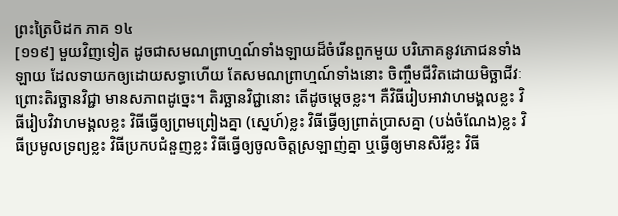ព្រះត្រៃបិដក ភាគ ១៤
[១១៩] មួយវិញទៀត ដូចជាសមណព្រាហ្មណ៍ទាំងឡាយដ៏ចំរើនពួកមួយ បរិភោគនូវភោជនទាំងឡាយ ដែលទាយកឲ្យដោយសទ្ធាហើយ តែសមណព្រាហ្មណ៍ទាំងនោះ ចិញ្ចឹមជីវិតដោយមិច្ឆាជីវៈ ព្រោះតិរច្ឆានវិជ្ជា មានសភាពដូច្នេះ។ តិរច្ឆានវិជ្ជានោះ តើដូចម្តេចខ្លះ។ គឺវិធីរៀបអាវាហមង្គលខ្លះ វិធីរៀបវិវាហមង្គលខ្លះ វិធីធ្វើឲ្យព្រមព្រៀងគ្នា (ស្នេហ៍)ខ្លះ វិធីធ្វើឲ្យព្រាត់ប្រាសគ្នា (បង់ចំណែង)ខ្លះ វិធីប្រមូលទ្រព្យខ្លះ វិធីប្រកបជំនួញខ្លះ វិធីធ្វើឲ្យចូលចិត្តស្រឡាញ់គ្នា ឬធ្វើឲ្យមានសិរីខ្លះ វិធី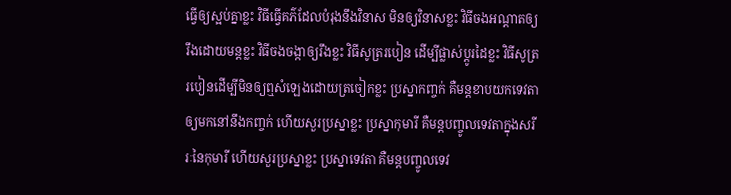ធ្វើឲ្យស្អប់គ្នាខ្លះ វិធីធ្វើគភ៌ដែលបំរុងនឹងវិនាស មិនឲ្យវិនាសខ្លះ វិធីចងអណ្តាតឲ្យរឹងដោយមន្តខ្លះ វិធីចងចង្កាឲ្យរឹងខ្លះ វិធីសូត្ររបៀន ដើម្បីផ្លាស់ប្តូរដៃខ្លះ វិធីសូត្ររបៀនដើម្បីមិនឲ្យឮសំឡេងដោយត្រចៀកខ្លះ ប្រស្នាកញ្ចក់ គឺមន្តខាបយកទេវតាឲ្យមកនៅនឹងកញ្ចក់ ហើយសួរប្រស្នាខ្លះ ប្រស្នាកុមារី គឺមន្តបញ្ចូលទេវតាក្នុងសរីរៈនៃកុមារី ហើយសួរប្រស្នាខ្លះ ប្រស្នាទេវតា គឺមន្តបញ្ចូលទេវ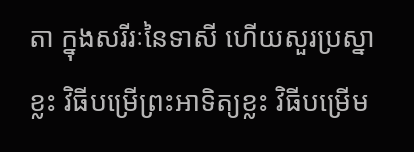តា ក្នុងសរីរៈនៃទាសី ហើយសួរប្រស្នាខ្លះ វិធីបម្រើព្រះអាទិត្យខ្លះ វិធីបម្រើម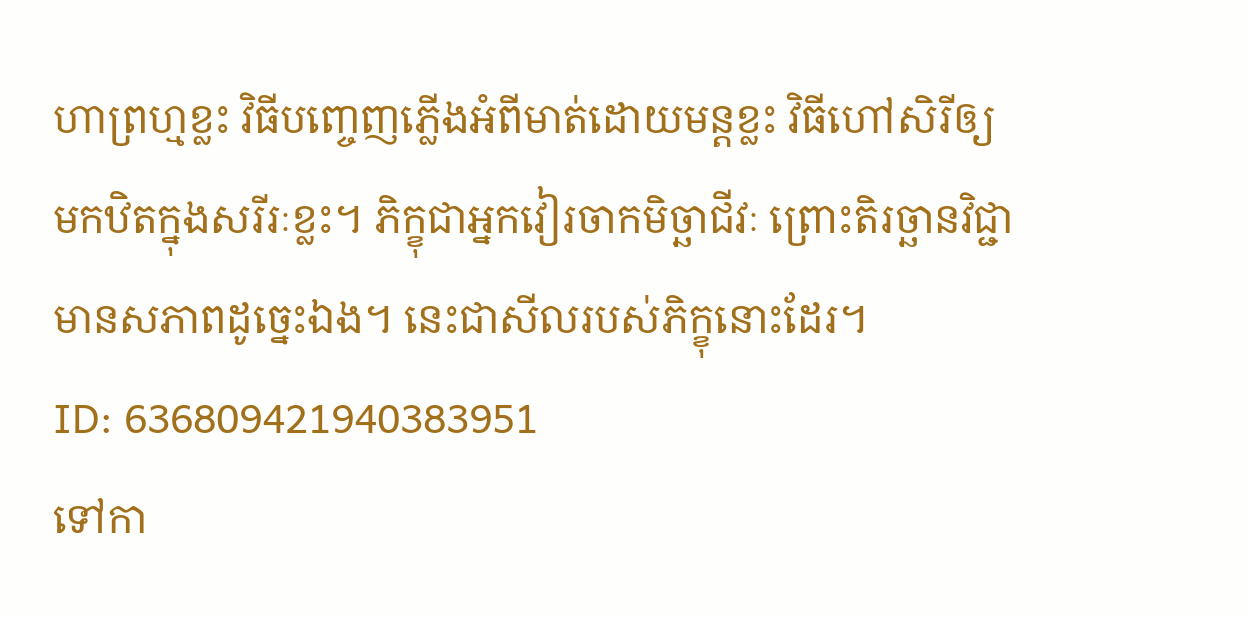ហាព្រហ្មខ្លះ វិធីបញ្ចេញភ្លើងអំពីមាត់ដោយមន្តខ្លះ វិធីហៅសិរីឲ្យមកឋិតក្នុងសរីរៈខ្លះ។ ភិក្ខុជាអ្នកវៀរចាកមិច្ឆាជីវៈ ព្រោះតិរច្ឆានវិជ្ជា មានសភាពដូច្នេះឯង។ នេះជាសីលរបស់ភិក្ខុនោះដែរ។
ID: 636809421940383951
ទៅកា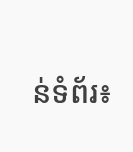ន់ទំព័រ៖